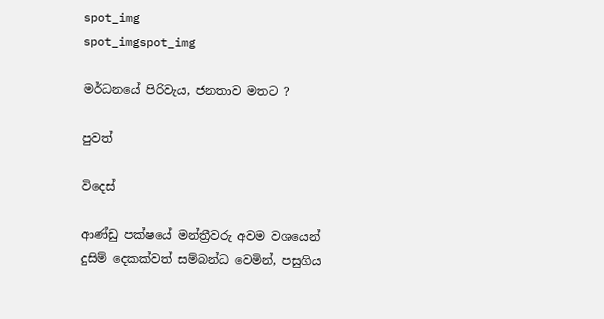spot_img
spot_imgspot_img

මර්ධනයේ පිරිවැය, ජනතාව මතට ?

පුවත්

විදෙස්

ආණ්ඩු පක්ෂයේ මන්ත්‍රීවරු අවම වශයෙන් දුසිම් දෙකක්වත් සම්බන්ධ වෙමින්, පසුගිය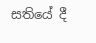සතියේ දී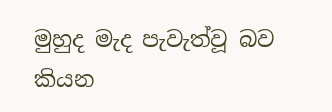මුහුද මැද පැවැත්වූ බව කියන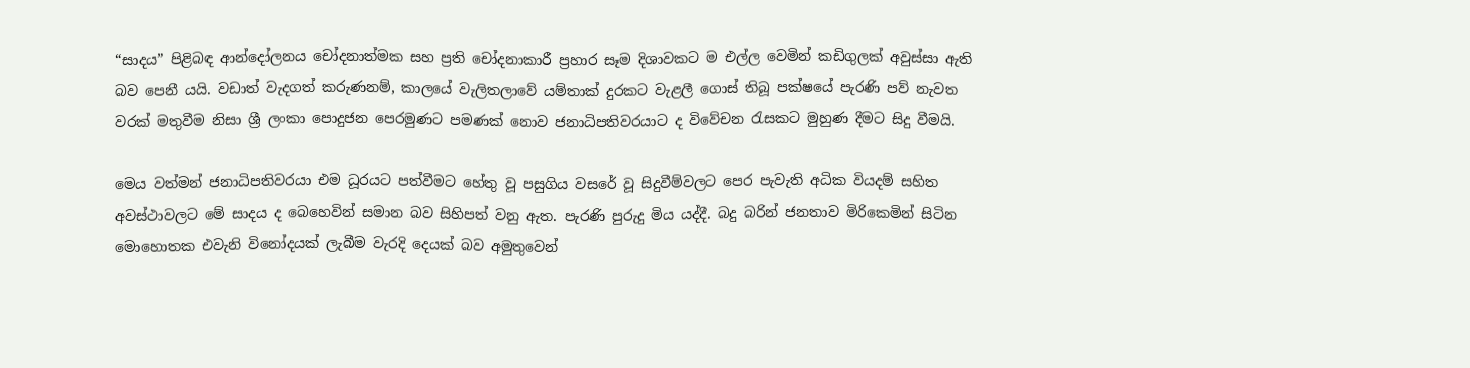“සාදය” පිළිබඳ ආන්දෝලනය චෝදනාත්මක සහ ප්‍රති චෝදනාකාරී ප්‍රහාර සෑම දිශාවකට ම එල්ල වෙමින් කඩිගුලක් අවුස්සා ඇති බව පෙනී යයි. වඩාත් වැදගත් කරුණනම්, කාලයේ වැලිතලාවේ යම්තාක් දුරකට වැළලී ගොස් තිබූ පක්ෂයේ පැරණි පව් නැවත වරක් මතුවීම නිසා ශ්‍රී ලංකා පොදුජන පෙරමුණට පමණක් නොව ජනාධිපතිවරයාට ද විවේචන රැසකට මුහුණ දීමට සිදු වීමයි.

මෙය වත්මන් ජනාධිපතිවරයා එම ධූරයට පත්වීමට හේතු වූ පසුගිය වසරේ වූ සිදුවීම්වලට පෙර පැවැති අධික වියදම් සහිත අවස්ථාවලට මේ සාදය ද බෙහෙවින් සමාන බව සිහිපත් වනු ඇත. පැරණි පුරුදු මිය යද්දී. බදු බරින් ජනතාව මිරිකෙමින් සිටින මොහොතක එවැනි විනෝදයක් ලැබීම වැරදි දෙයක් බව අමුතුවෙන්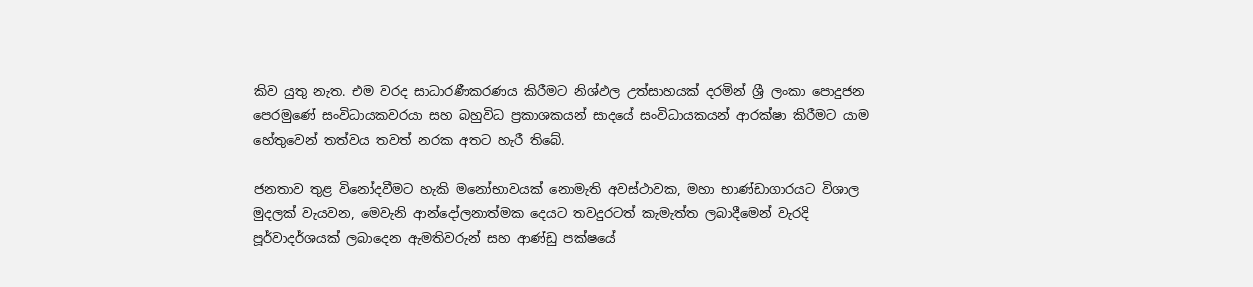කිව යුතු නැත. එම වරද සාධාරණීකරණය කිරීමට නිශ්ඵල උත්සාහයක් දරමින් ශ්‍රී ලංකා පොදුජන පෙරමුණේ සංවිධායකවරයා සහ බහුවිධ ප්‍රකාශකයන් සාදයේ සංවිධායකයන් ආරක්ෂා කිරීමට යාම හේතුවෙන් තත්වය තවත් නරක අතට හැරී තිබේ.

ජනතාව තුළ විනෝදවීමට හැකි මනෝභාවයක් නොමැති අවස්ථාවක, මහා භාණ්ඩාගාරයට විශාල මුදලක් වැයවන, මෙවැනි ආන්දෝලනාත්මක දෙයට තවදුරටත් කැමැත්ත ලබාදීමෙන් වැරදි පූර්වාදර්ශයක් ලබාදෙන ඇමතිවරුන් සහ ආණ්ඩු පක්ෂයේ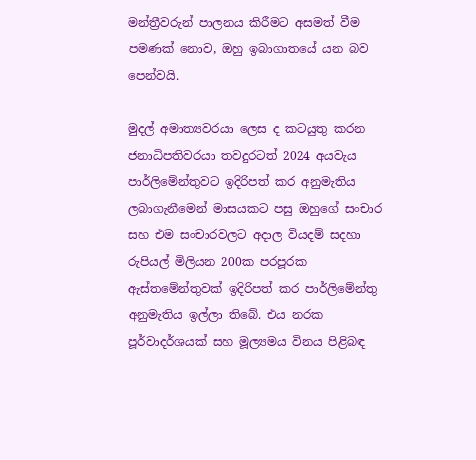මන්ත්‍රීවරුන් පාලනය කිරීමට අසමත් වීම පමණක් නොව, ඔහු ඉබාගාතයේ යන බව පෙන්වයි.

මුදල් අමාත්‍යවරයා ලෙස ද කටයුතු කරන ජනාධිපතිවරයා තවදුරටත් 2024 අයවැය පාර්ලිමේන්තුවට ඉදිරිපත් කර අනුමැතිය ලබාගැනීමෙන් මාසයකට පසු ඔහුගේ සංචාර සහ එම සංචාරවලට අදාල වියදම් සදහා රුපියල් මිලියන 200ක පරපූරක ඇස්තමේන්තුවක් ඉදිරිපත් කර පාර්ලිමේන්තු අනුමැතිය ඉල්ලා තිබේ. එය නරක පූර්වාදර්ශයක් සහ මූල්‍යමය විනය පිළිබඳ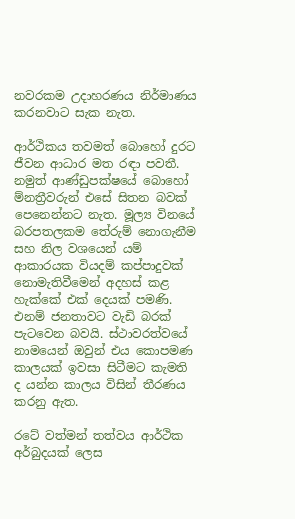නවරකම උදාහරණය නිර්මාණය කරනවාට සැක නැත.

ආර්ථිකය තවමත් බොහෝ දුරට ජීවන ආධාර මත රඳා පවතී. නමුත් ආණ්ඩුපක්ෂයේ බොහෝ ම්නත්‍රීවරුන් එසේ සිතන බවක් පෙනෙන්නට නැත. මූල්‍ය විනයේ බරපතලකම තේරුම් නොගැනීම සහ නිල වශයෙන් යම් ආකාරයක වියදම් කප්පාදුවක් නොමැතිවීමෙන් අදහස් කළ හැක්කේ එක් දෙයක් පමණි. එනම් ජනතාවට වැඩි බරක් පැටවෙන බවයි. ස්ථාවරත්වයේ නාමයෙන් ඔවුන් එය කොපමණ කාලයක් ඉවසා සිටීමට කැමති ද යන්න කාලය විසින් තීරණය කරනු ඇත.

රටේ වත්මන් තත්වය ආර්ථික අර්බුදයක් ලෙස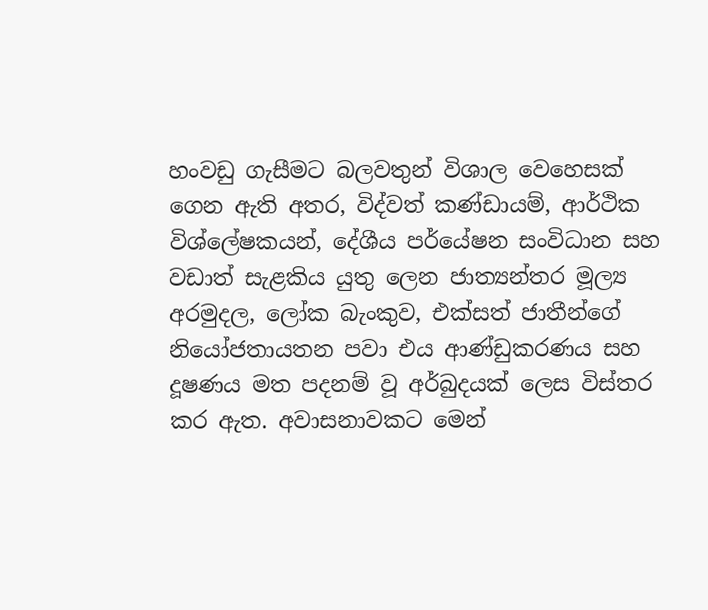හංවඩු ගැසීමට බලවතුන් විශාල වෙහෙසක් ගෙන ඇති අතර, විද්වත් කණ්ඩායම්, ආර්ථික විශ්ලේෂකයන්, දේශීය පර්යේෂන සංවිධාන සහ වඩාත් සැළකිය යුතු ලෙන ජාත්‍යන්තර මූල්‍ය අරමුදල, ලෝක බැංකුව, එක්සත් ජාතීන්ගේ නියෝජතායතන පවා එය ආණ්ඩුකරණය සහ දූෂණය මත පදනම් වූ අර්බුදයක් ලෙස විස්තර කර ඇත. අවාසනාවකට මෙන්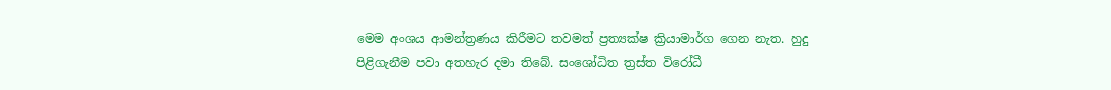මෙම අංශය ආමන්ත්‍රණය කිරීමට තවමත් ප්‍රත්‍යක්ෂ ක්‍රියාමාර්ග ගෙන නැත. හුදු පිළිගැනීම පවා අතහැර දමා තිබේ. සංශෝධිත ත්‍රස්ත විරෝධී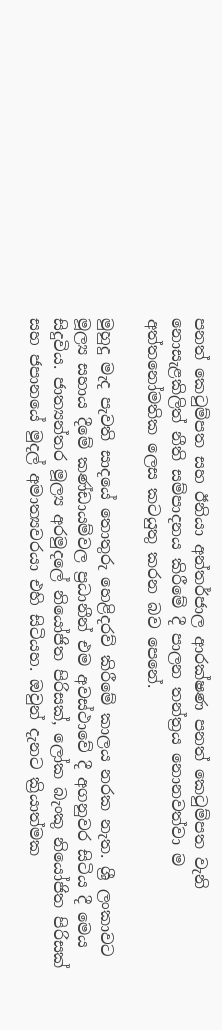පනත් කෙටුම්පත සහ ඊනියා අන්තර්ජාල ආරක්ෂණ පනත් කෙටුම්පත වැනි නොසැළකිලිත් නීති සම්පාදනය කිරීමේ දී පාලන තන්ත්‍රය නොනවත්වා ම අත්තනෝමතික ලෙස කටයුතු කරන බව පෙනේ.

මුහුදු මැද පැවති සාදයේ තොතුරු හෙළිදරව් කිරීමේ කාලය නරක නැත. ශ්‍රී ලංකාවට මූල්‍ය සහාය දීමේ කණ්ඩායම්වල ප්‍රධානීන් එම අවස්ථාවේ දී අගනුවර සිටිය දී මෙය සිදුවිය. ජාත්‍යන්තර මූල්‍ය අරමුදලේ නියෝජිත පිරිසක්, ලෝක බැංකු නියෝජිත පිරිසක් සහ ජපානයේ මුදල් අමාත්‍යවරයා එහි සිටියහ. ඔවුන් දැනට ක්‍රියාත්මක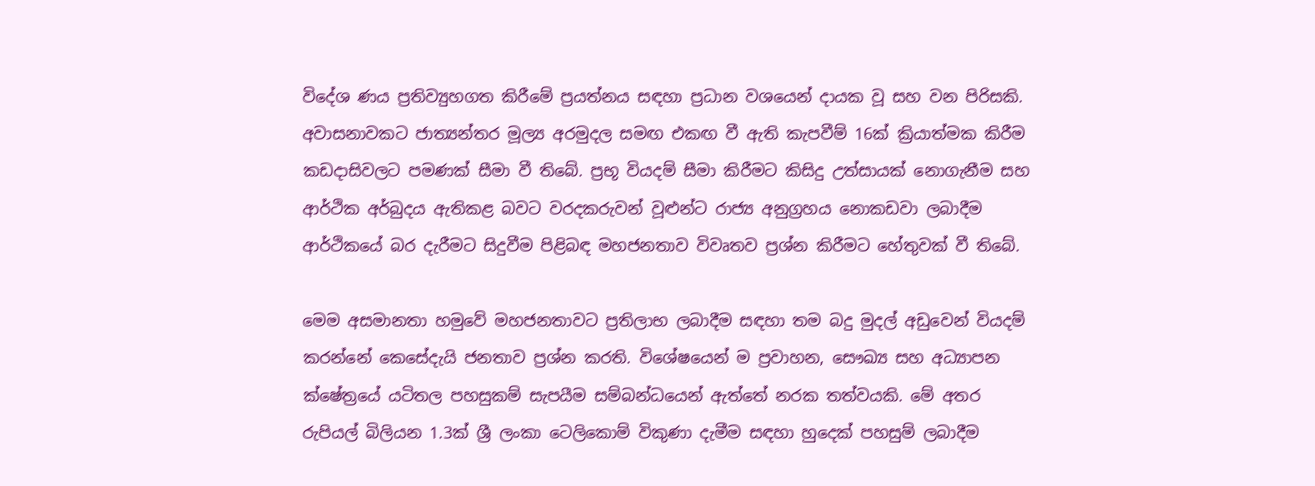විදේශ ණය ප්‍රතිව්‍යුහගත කිරීමේ ප්‍රයත්නය සඳහා ප්‍රධාන වශයෙන් දායක වූ සහ වන පිරිසකි. අවාසනාවකට ජාත්‍යන්තර මූල්‍ය අරමුදල සමඟ එකඟ වී ඇති කැපවීම් 16ක් ක්‍රියාත්මක කිරීම කඩදාසිවලට පමණක් සීමා වී තිබේ. ප්‍රභූ වියදම් සීමා කිරීමට කිසිදු උත්සායක් නොගැනීම සහ ආර්ථික අර්බුදය ඇතිකළ බවට වරදකරුවන් වූළුන්ට රාජ්‍ය අනුග්‍රහය නොකඩවා ලබාදීම ආර්ථිකයේ බර දැරීමට සිදුවීම පිළිබඳ මහජනතාව විවෘතව ප්‍රශ්න කිරීමට හේතුවක් වී තිබේ.

මෙම අසමානතා හමුවේ මහජනතාවට ප්‍රතිලාභ ලබාදීම සඳහා තම බදු මුදල් අඩුවෙන් වියදම් කරන්නේ කෙසේදැයි ජනතාව ප්‍රශ්න කරති. විශේෂයෙන් ම ප්‍රවාහන, සෞඛ්‍ය සහ අධ්‍යාපන ක්ෂේත්‍රයේ යටිතල පහසුකම් සැපයීම සම්බන්ධයෙන් ඇත්තේ නරක තත්වයකි. මේ අතර රුපියල් බිලියන 1.3ක් ශ්‍රී ලංකා ටෙලිකොම් විකුණා දැමීම සඳහා හුදෙක් පහසුම් ලබාදීම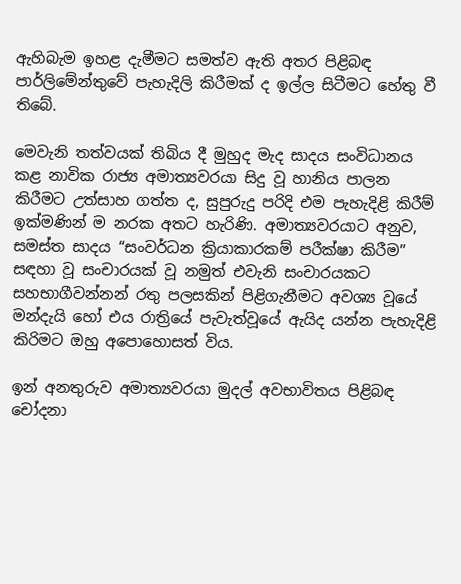ඇහිබැම ඉහළ දැමීමට සමත්ව ඇති අතර පිළිබඳ පාර්ලිමේන්තුවේ පැහැදිලි කිරීමක් ද ඉල්ල සිටීමට හේතු වී තිබේ.

මෙවැනි තත්වයක් තිබිය දී මුහුද මැද සාදය සංවිධානය කළ නාවික රාජ්‍ය අමාත්‍යවරයා සිදු වූ හානිය පාලන කිරීමට උත්සාහ ගත්ත ද, සුපුරුදු පරිදි එම පැහැදිළි කිරීම් ඉක්මණින් ම නරක අතට හැරිණි. අමාත්‍යවරයාට අනුව, සමස්ත සාදය “සංවර්ධන ක්‍රියාකාරකම් පරීක්ෂා කිරීම” සඳහා වූ සංචාරයක් වූ නමුත් එවැනි සංචාරයකට සහභාගීවන්නන් රතු පලසකින් පිළිගැනීමට අවශ්‍ය වූයේ මන්දැයි හෝ එය රාත්‍රියේ පැවැත්වූයේ ඇයිද යන්න පැහැදිළි කිරිමට ඔහු අපොහොසත් විය.

ඉන් අනතුරුව අමාත්‍යවරයා මුදල් අවභාවිතය පිළිබඳ චෝදනා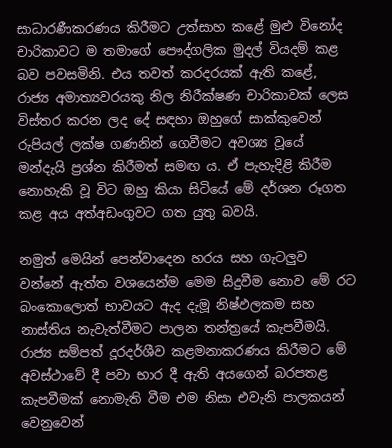සාධාරණීකරණය කිරීමට උත්සාහ කළේ මුළු විනෝද චාරිකාවට ම තමාගේ පෞද්ගලික මුදල් වියදම් කළ බව පවසමිනි. එය තවත් කරදරයක් ඇති කළේ, රාජ්‍ය අමාත්‍යවරයකු නිල නිරීක්ෂණ චාරිකාවක් ලෙස විස්තර කරන ලද දේ සඳහා ඔහුගේ සාක්කුවෙන් රුපියල් ලක්ෂ ගණනින් ගෙවීමට අවශ්‍ය වූයේ මන්දැයි ප්‍රශ්න කිරීමත් සමඟ ය. ඒ පැහැදිළි කිරීම නොහැකි වූ විට ඔහු කියා සිටියේ මේ දර්ශන රූගත කළ අය අත්අඩංගුවට ගත යුතු බවයි.

නමුත් මෙයින් පෙන්වාදෙන හරය සහ ගැටලුව වන්නේ ඇත්ත වශයෙන්ම මෙම සිදුවීම නොව මේ රට බංකොලොත් භාවයට ඇද දැමූ නිෂ්ඵලකම සහ නාස්තිය නැවැත්වීමට පාලන තන්ත්‍රයේ කැපවීමයි. රාජ්‍ය සම්පත් දූරදර්ශීව කළමනාකරණය කිරීමට මේ අවස්ථාවේ දී පවා භාර දී ඇති අයගෙන් බරපතළ කැපවීමක් නොමැති වීම එම නිසා එවැනි පාලකයන් වෙනුවෙන්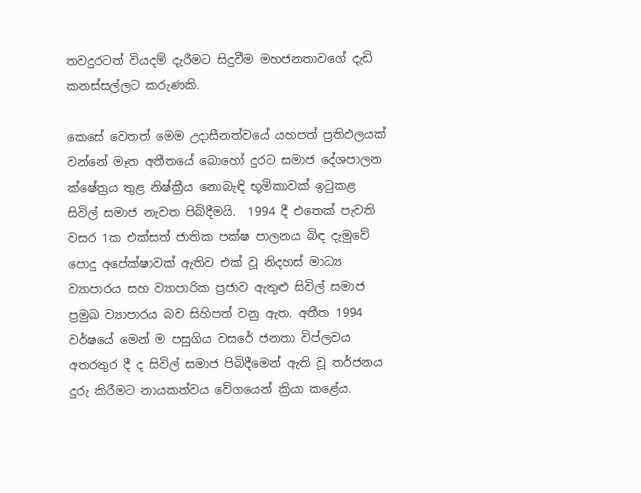තවදුරටත් වියදම් දැරීමට සිදුවීම මහජනතාවගේ දැඩි කනස්සල්ලට කරුණකි.

කෙසේ වෙතත් මෙම උදාසීනත්වයේ යහපත් ප්‍රතිඵලයක් වන්නේ මෑත අතීතයේ බොහෝ දුරට සමාජ දේශපාලන ක්ෂේත්‍රය තුළ නිෂ්ක්‍රීය නොබැඳි භූමිකාවක් ඉටුකළ සිවිල් සමාජ නැවත පිබිදීමයි.  1994 දී එතෙක් පැවති වසර 1ක එක්සත් ජාතික පක්ෂ පාලනය බිඳ දැමුවේ පොදු අපේක්ෂාවක් ඇතිව එක් වූ නිදහස් මාධ්‍ය ව්‍යාපාරය සහ ව්‍යාපාරික ප්‍රජාව ඇතුළු සිවිල් සමාජ ප්‍රමුඛ ව්‍යාපාරය බව සිහිපත් වනු ඇත. අතීත 1994 වර්ෂයේ මෙන් ම පසුගිය වසරේ ජනතා විප්ලවය අතරතුර දී ද සිවිල් සමාජ පිබිදීමෙන් ඇති වූ තර්ජනය දුරු කිරීමට නායකත්වය වේගයෙන් ක්‍රියා කළේය.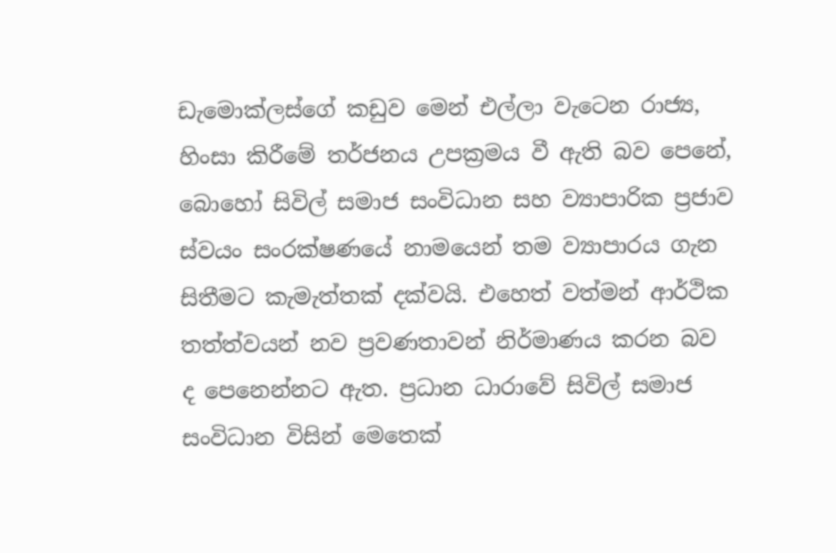ඩැමොක්ලස්ගේ කඩුව මෙන් එල්ලා වැටෙන රාජ්‍ය, හිංසා කිරීමේ තර්ජනය උපක්‍රමය වී ඇති බව පෙනේ, බොහෝ සිවිල් සමාජ සංවිධාන සහ ව්‍යාපාරික ප්‍රජාව ස්වයං සංරක්ෂණයේ නාමයෙන් තම ව්‍යාපාරය ගැන සිතීමට කැමැත්තක් දක්වයි. එහෙත් වත්මන් ආර්ථික තත්ත්වයන් නව ප්‍රවණතාවන් නිර්මාණය කරන බව ද පෙනෙන්නට ඇත. ප්‍රධාන ධාරාවේ සිවිල් සමාජ සංවිධාන විසින් මෙතෙක්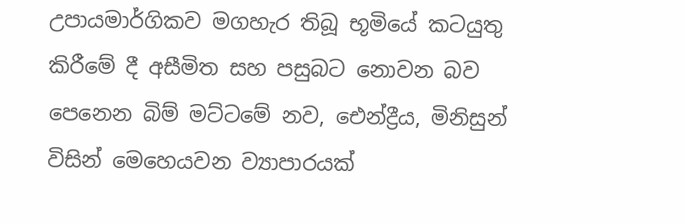උපායමාර්ගිකව මගහැර තිබූ භූමියේ කටයුතු කිරීමේ දී අසීමිත සහ පසුබට නොවන බව පෙනෙන බිම් මට්ටමේ නව, ඓන්ද්‍රීය, මිනිසුන් විසින් මෙහෙයවන ව්‍යාපාරයක්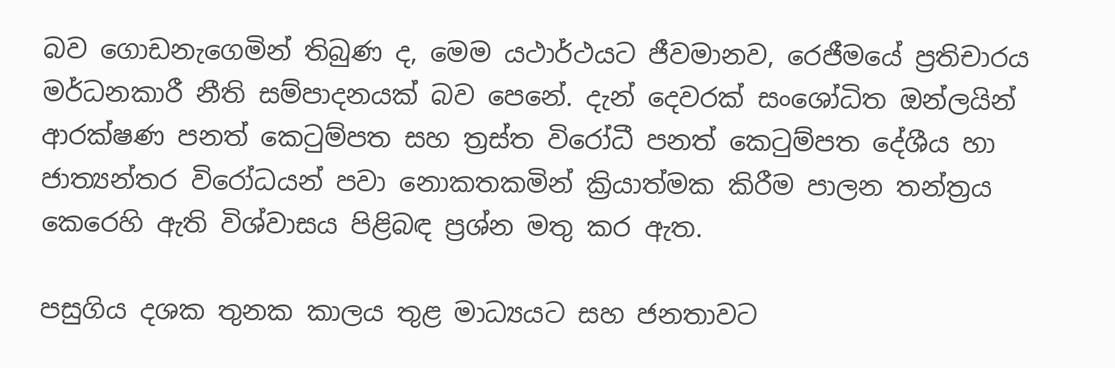බව ගොඩනැගෙමින් තිබුණ ද, මෙම යථාර්ථයට ජීවමානව, රෙජීමයේ ප්‍රතිචාරය මර්ධනකාරී නීති සම්පාදනයක් බව පෙනේ. දැන් දෙවරක් සංශෝධිත ඔන්ලයින් ආරක්ෂණ පනත් කෙටුම්පත සහ ත්‍රස්ත විරෝධී පනත් කෙටුම්පත දේශීය හා ජාත්‍යන්තර විරෝධයන් පවා නොකතකමින් ක්‍රියාත්මක කිරීම පාලන තන්ත්‍රය කෙරෙහි ඇති විශ්වාසය පිළිබඳ ප්‍රශ්න මතු කර ඇත.

පසුගිය දශක තුනක කාලය තුළ මාධ්‍යයට සහ ජනතාවට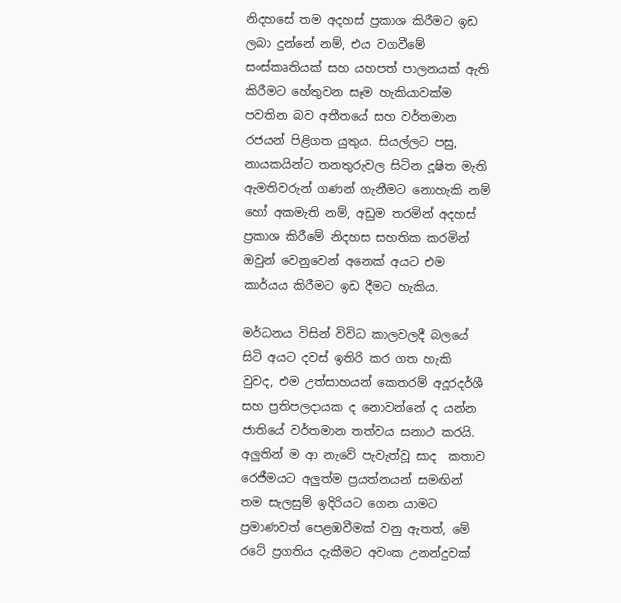නිදහසේ තම අදහස් ප්‍රකාශ කිරීමට ඉඩ ලබා දුන්නේ නම්, එය වගවීමේ සංස්කෘතියක් සහ යහපත් පාලනයක් ඇති කිරීමට හේතුවන සෑම හැකියාවක්ම පවතින බව අතීතයේ සහ වර්තමාන රජයන් පිළිගත යුතුය. සියල්ලට පසු, නායකයින්ට තනතුරුවල සිටින දූෂිත මැති ඇමතිවරුන් ගණන් ගැනීමට නොහැකි නම් හෝ අකමැති නම්, අඩුම තරමින් අදහස් ප්‍රකාශ කිරීමේ නිදහස සහතික කරමින් ඔවුන් වෙනුවෙන් අනෙක් අයට එම කාර්යය කිරීමට ඉඩ දීමට හැකිය.

මර්ධනය විසින් විවිධ කාලවලදී බලයේ සිටි අයට දවස් ඉතිරි කර ගත හැකි වුවද, එම උත්සාහයන් කෙතරම් අදූරදර්ශී සහ ප්‍රතිපලදායක ද නොවන්නේ ද යන්න ජාතියේ වර්තමාන තත්වය සනාථ කරයි. අලුතින් ම ආ නැවේ පැවැත්වූ සාද  කතාව රෙජීමයට අලුත්ම ප්‍රයත්නයන් සමඟින් තම සැලසුම් ඉදිරියට ගෙන යාමට ප්‍රමාණවත් පෙළඹවීමක් වනු ඇතත්, මේ රටේ ප්‍රගතිය දැකීමට අවංක උනන්දුවක්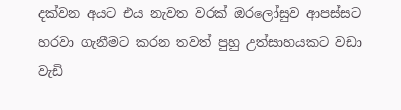දක්වන අයට එය නැවත වරක් ඔරලෝසුව ආපස්සට හරවා ගැනීමට කරන තවත් පුහු උත්සාහයකට වඩා වැඩි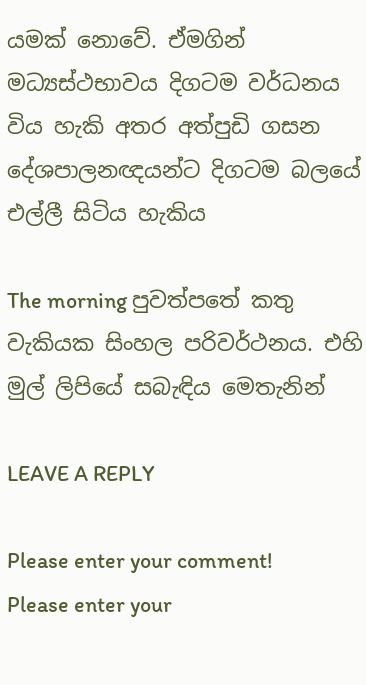යමක් නොවේ. ඒමගින් මධ්‍යස්ථභාවය දිගටම වර්ධනය විය හැකි අතර අත්පුඩි ගසන දේශපාලනඥයන්ට දිගටම බලයේ එල්ලී සිටිය හැකිය

The morning පුවත්පතේ කතු වැකියක සිංහල පරිවර්ථනය. එහි මුල් ලිපියේ සබැඳිය මෙතැනින්

LEAVE A REPLY

Please enter your comment!
Please enter your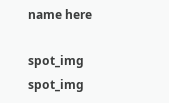name here

spot_img
spot_img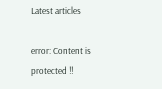Latest articles

error: Content is protected !!